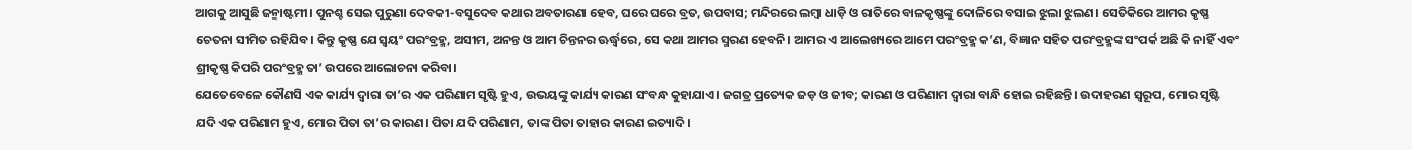ଆଗକୁ ଆସୁଛି ଜନ୍ମାଷ୍ଟମୀ। ପୁନଶ୍ଚ ସେଇ ପୁରୁଣା ଦେବକୀ-ବସୁଦେବ କଥାର ଅବତାରଣା ହେବ, ଘରେ ଘରେ ବ୍ରତ, ଉପବାସ; ମନ୍ଦିରରେ ଲମ୍ବା ଧାଡ଼ି ଓ ରାତିରେ ବାଳକୃଷ୍ଣଙ୍କୁ ଦୋଳିରେ ବସାଇ ଝୁଲା ଝୁଲଣ। ସେତିକିରେ ଆମର କୃଷ୍ଣ ଚେତନା ସୀମିତ ରହିଯିବ। କିନ୍ତୁ କୃଷ୍ଣ ଯେ ସ୍ବୟଂ ପରଂବ୍ରହ୍ମ, ଅସୀମ, ଅନନ୍ତ ଓ ଆମ ଚିନ୍ତନର ଊର୍ଦ୍ଧ୍ବରେ, ସେ କଥା ଆମର ସ୍ମରଣ ହେବନି। ଆମର ଏ ଆଲେଖ୍ୟରେ ଆମେ ପରଂବ୍ରହ୍ମ କ’ଣ, ବିଜ୍ଞାନ ସହିତ ପରଂବ୍ରହ୍ମଙ୍କ ସଂପର୍କ ଅଛି କି ନାହିଁ ଏବଂ ଶ୍ରୀକୃଷ୍ଣ କିପରି ପରଂବ୍ରହ୍ମ ତା’ ଉପରେ ଆଲୋଚନା କରିବା।
ଯେତେବେଳେ କୌଣସି ଏକ କାର୍ଯ୍ୟ ଦ୍ବାରା ତା’ର ଏକ ପରିଣାମ ସୃଷ୍ଟି ହୁଏ, ଉଭୟଙ୍କୁ କାର୍ଯ୍ୟ କାରଣ ସଂବନ୍ଧ କୁହାଯାଏ। ଜଗତ୍ର ପ୍ରତ୍ୟେକ ଜଡ଼ ଓ ଜୀବ; କାରଣ ଓ ପରିଣାମ ଦ୍ବାରା ବାନ୍ଧି ହୋଇ ରହିଛନ୍ତି। ଉଦାହରଣ ସ୍ବରୂପ, ମୋର ସୃଷ୍ଟି ଯଦି ଏକ ପରିଣାମ ହୁଏ, ମୋର ପିତା ତା’ର କାରଣ। ପିତା ଯଦି ପରିଣାମ, ତାଙ୍କ ପିତା ତାହାର କାରଣ ଇତ୍ୟାଦି।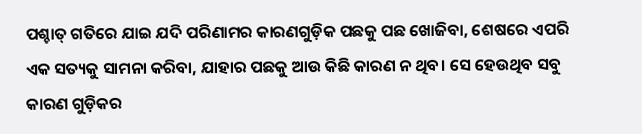ପଶ୍ଚାତ୍ ଗତିରେ ଯାଇ ଯଦି ପରିଣାମର କାରଣଗୁଡ଼ିକ ପଛକୁ ପଛ ଖୋଜିବା, ଶେଷରେ ଏପରି ଏକ ସତ୍ୟକୁ ସାମନା କରିବା, ଯାହାର ପଛକୁ ଆଉ କିଛି କାରଣ ନ ଥିବ। ସେ ହେଉଥିବ ସବୁ କାରଣ ଗୁଡ଼ିକର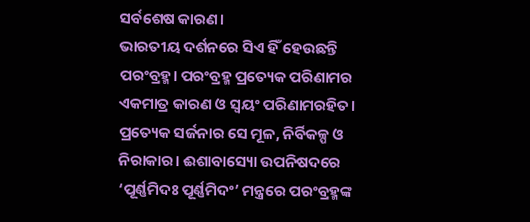ସର୍ବଶେଷ କାରଣ।
ଭାରତୀୟ ଦର୍ଶନରେ ସିଏ ହିଁ ହେଉଛନ୍ତି ପରଂବ୍ରହ୍ମ। ପରଂବ୍ରହ୍ମ ପ୍ରତ୍ୟେକ ପରିଣାମର ଏକମାତ୍ର କାରଣ ଓ ସ୍ବୟଂ ପରିଣାମରହିତ। ପ୍ରତ୍ୟେକ ସର୍ଜନାର ସେ ମୂଳ, ନିର୍ବିକଳ୍ପ ଓ ନିରାକାର। ଈଶାବାସ୍ୟୋ ଉପନିଷଦରେ ‘ପୂର୍ଣ୍ଣମିଦଃ ପୂର୍ଣ୍ଣମିଦଂ’ ମନ୍ତ୍ରରେ ପରଂବ୍ରହ୍ମଙ୍କ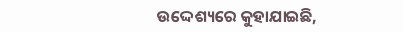ଉଦ୍ଦେଶ୍ୟରେ କୁହାଯାଇଛି,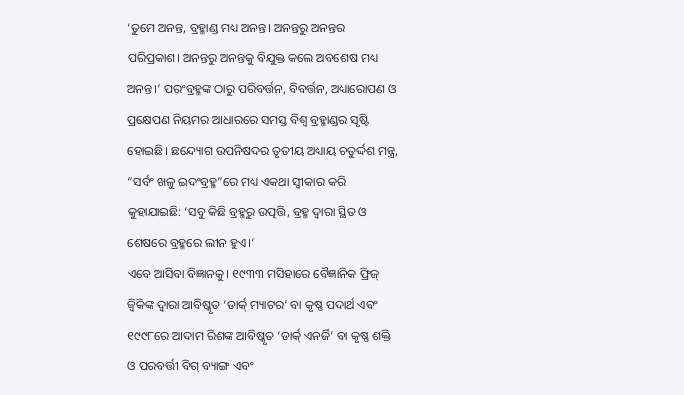‘ତୁମେ ଅନନ୍ତ, ବ୍ରହ୍ମାଣ୍ଡ ମଧ୍ୟ ଅନନ୍ତ। ଅନନ୍ତରୁ ଅନନ୍ତର ପରିପ୍ରକାଶ। ଅନନ୍ତରୁ ଅନନ୍ତକୁ ବିଯୁକ୍ତ କଲେ ଅବଶେଷ ମଧ୍ୟ ଅନନ୍ତ।’ ପରଂବ୍ରହ୍ମଙ୍କ ଠାରୁ ପରିବର୍ତ୍ତନ, ବିବର୍ତ୍ତନ, ଅଧ୍ୟାରୋପଣ ଓ ପ୍ରକ୍ଷେପଣ ନିୟମର ଆଧାରରେ ସମସ୍ତ ବିଶ୍ବ ବ୍ରହ୍ମାଣ୍ଡର ସୃଷ୍ଟି ହୋଇଛି। ଛନ୍ଦ୍ୟୋଗ ଉପନିଷଦର ତୃତୀୟ ଅଧ୍ୟାୟ ଚତୁର୍ଦ୍ଦଶ ମନ୍ତ୍ର, “ସର୍ବଂ ଖଳୁ ଇଦଂବ୍ରହ୍ମ”ରେ ମଧ୍ୟ ଏକଥା ସ୍ବୀକାର କରି କୁହାଯାଇଛି: ‘ସବୁ କିଛି ବ୍ରହ୍ମରୁ ଉତ୍ପତ୍ତି, ବ୍ରହ୍ମ ଦ୍ବାରା ସ୍ଥିତ ଓ ଶେଷରେ ବ୍ରହ୍ମରେ ଲୀନ ହୁଏ।’
ଏବେ ଆସିବା ବିଜ୍ଞାନକୁ। ୧୯୩୩ ମସିହାରେ ବୈଜ୍ଞାନିକ ଫ୍ରିଜ୍ ଜ୍ବିକିଙ୍କ ଦ୍ବାରା ଆବିଷ୍କୃତ ‘ଡାର୍କ୍ ମ୍ୟାଟର’ ବା କୃଷ୍ଣ ପଦାର୍ଥ ଏବଂ ୧୯୯୮ରେ ଆଦାମ ରିଶଙ୍କ ଆବିଷ୍କୃତ ‘ଡାର୍କ୍ ଏନର୍ଜି’ ବା କୃଷ୍ଣ ଶକ୍ତି ଓ ପରବର୍ତ୍ତୀ ବିଗ୍ ବ୍ୟାଙ୍ଗ ଏବଂ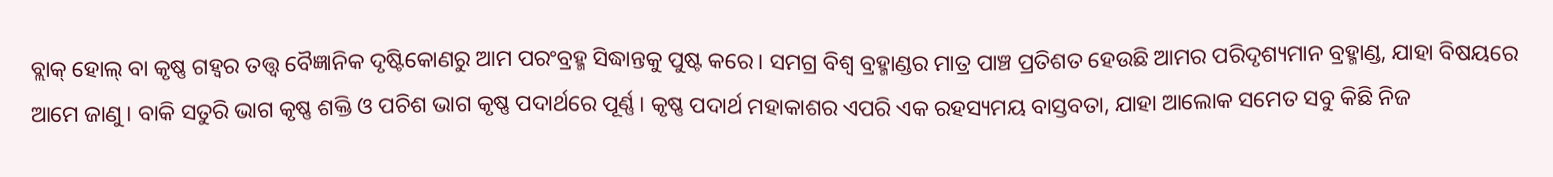ବ୍ଲାକ୍ ହୋଲ୍ ବା କୃଷ୍ଣ ଗହ୍ବର ତତ୍ତ୍ବ ବୈଜ୍ଞାନିକ ଦୃଷ୍ଟିକୋଣରୁ ଆମ ପରଂବ୍ରହ୍ମ ସିଦ୍ଧାନ୍ତକୁ ପୁଷ୍ଟ କରେ। ସମଗ୍ର ବିଶ୍ବ ବ୍ରହ୍ମାଣ୍ଡର ମାତ୍ର ପାଞ୍ଚ ପ୍ରତିଶତ ହେଉଛି ଆମର ପରିଦୃଶ୍ୟମାନ ବ୍ରହ୍ମାଣ୍ଡ, ଯାହା ବିଷୟରେ ଆମେ ଜାଣୁ। ବାକି ସତୁରି ଭାଗ କୃଷ୍ଣ ଶକ୍ତି ଓ ପଚିଶ ଭାଗ କୃଷ୍ଣ ପଦାର୍ଥରେ ପୂର୍ଣ୍ଣ। କୃଷ୍ଣ ପଦାର୍ଥ ମହାକାଶର ଏପରି ଏକ ରହସ୍ୟମୟ ବାସ୍ତବତା, ଯାହା ଆଲୋକ ସମେତ ସବୁ କିଛି ନିଜ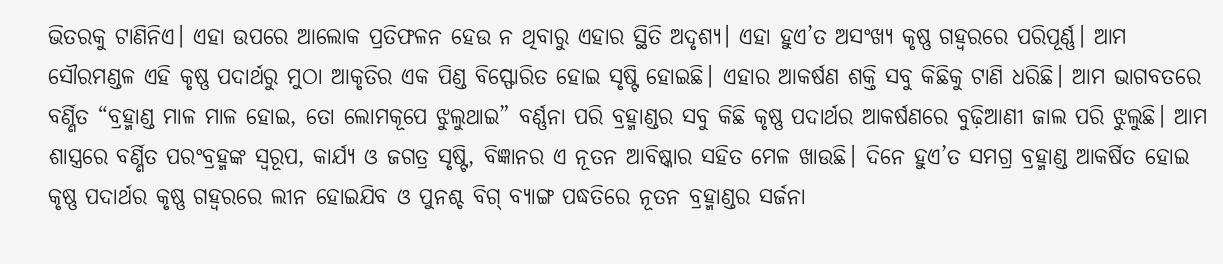ଭିତରକୁ ଟାଣିନିଏ। ଏହା ଉପରେ ଆଲୋକ ପ୍ରତିଫଳନ ହେଉ ନ ଥିବାରୁ ଏହାର ସ୍ଥିତି ଅଦୃଶ୍ୟ। ଏହା ହୁଏ’ତ ଅସଂଖ୍ୟ କୃଷ୍ଣ ଗହ୍ବରରେ ପରିପୂର୍ଣ୍ଣ। ଆମ ସୌରମଣ୍ଡଳ ଏହି କୃଷ୍ଣ ପଦାର୍ଥରୁ ମୁଠା ଆକୃତିର ଏକ ପିଣ୍ଡ ବିସ୍ଫୋରିତ ହୋଇ ସୃଷ୍ଟି ହୋଇଛି। ଏହାର ଆକର୍ଷଣ ଶକ୍ତି ସବୁ କିଛିକୁ ଟାଣି ଧରିଛି। ଆମ ଭାଗବତରେ ବର୍ଣ୍ଣିତ “ବ୍ରହ୍ମାଣ୍ଡ ମାଳ ମାଳ ହୋଇ, ତୋ ଲୋମକୂପେ ଝୁଲୁଥାଇ” ବର୍ଣ୍ଣନା ପରି ବ୍ରହ୍ମାଣ୍ଡର ସବୁ କିଛି କୃଷ୍ଣ ପଦାର୍ଥର ଆକର୍ଷଣରେ ବୁଢ଼ିଆଣୀ ଜାଲ ପରି ଝୁଲୁଛି। ଆମ ଶାସ୍ତ୍ରରେ ବର୍ଣ୍ଣିତ ପରଂବ୍ରହ୍ମଙ୍କ ସ୍ବରୂପ, କାର୍ଯ୍ୟ ଓ ଜଗତ୍ର ସୃଷ୍ଟି, ବିଜ୍ଞାନର ଏ ନୂତନ ଆବିଷ୍କାର ସହିତ ମେଳ ଖାଉଛି। ଦିନେ ହୁଏ’ତ ସମଗ୍ର ବ୍ରହ୍ମାଣ୍ଡ ଆକର୍ଷିତ ହୋଇ କୃଷ୍ଣ ପଦାର୍ଥର କୃଷ୍ଣ ଗହ୍ବରରେ ଲୀନ ହୋଇଯିବ ଓ ପୁନଶ୍ଚ ବିଗ୍ ବ୍ୟାଙ୍ଗ ପଦ୍ଧତିରେ ନୂତନ ବ୍ରହ୍ମାଣ୍ଡର ସର୍ଜନା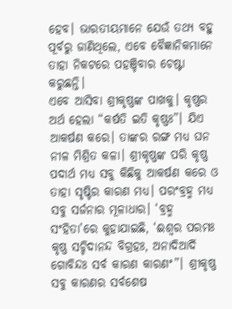ହେବ। ଭାରତୀୟମାନେ ଯେଉଁ ତଥ୍ୟ ବହୁ ପୂର୍ବରୁ ଜାଣିଥିଲେ, ଏବେ ବୈଜ୍ଞାନିକମାନେ ତାହା ନିକଟରେ ପହଞ୍ଚିବାର ଚେଷ୍ଟା କରୁଛନ୍ତି।
ଏବେ ଆସିବା ଶ୍ରୀକୃଷ୍ଣଙ୍କ ପାଖକୁ। କୃଷ୍ଣର ଅର୍ଥ ହେଲା “କର୍ଷତି ଇତି କୃଷ୍ଣଃ”। ଯିଏ ଆକର୍ଷଣ କରେ। ତାଙ୍କର ରଙ୍ଗ ମଧ୍ୟ ଘନ ନୀଳ ମିଶ୍ରିତ କଳା। ଶ୍ରୀକୃଷ୍ଣଙ୍କ ପରି କୃଷ୍ଣ ପଦାର୍ଥ ମଧ୍ୟ ସବୁ କିଛିକୁ ଆକର୍ଷଣ କରେ ଓ ତାହା ସୃଷ୍ଟିର କାରଣ ମଧ୍ୟ। ପରଂବ୍ରହ୍ମ ମଧ୍ୟ ସବୁ ସର୍ଜନାର ମୂଳାଧାର। ‘ବ୍ରହ୍ମ ସଂହିତା’ରେ କୁହାଯାଇଛି, ‘ଈଶ୍ବର ପରମଃ କୃଷ୍ଣ ସଚ୍ଚିଦାନନ୍ଦ ବିଗ୍ରହଃ, ଅନାଦିଆର୍ଦି ଗୋବିନ୍ଦଃ ସର୍ବ କାରଣ କାରଣଂ”। ଶ୍ରୀକୃଷ୍ଣ ସବୁ କାରଣର ସର୍ବଶେଷ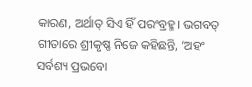କାରଣ, ଅର୍ଥାତ୍ ସିଏ ହିଁ ପରଂବ୍ରହ୍ମ। ଭଗବତ୍ ଗୀତାରେ ଶ୍ରୀକୃଷ୍ଣ ନିଜେ କହିଛନ୍ତି, ‘ଅହଂ ସର୍ବଶ୍ୟ ପ୍ରଭବୋ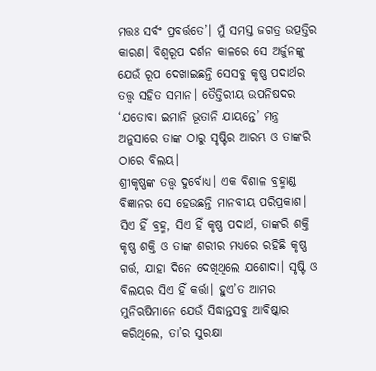ମତ୍ତଃ ସର୍ବଂ ପ୍ରବର୍ତ୍ତତେ’। ମୁଁ ସମସ୍ତ ଜଗତ୍ର ଉତ୍ପତ୍ତିର କାରଣ। ବିଶ୍ବରୂପ ଦର୍ଶନ କାଳରେ ସେ ଅର୍ଜୁନଙ୍କୁ ଯେଉଁ ରୂପ ଦେଖାଇଛନ୍ତି ସେସବୁ କୃଷ୍ଣ ପଦାର୍ଥର ତତ୍ତ୍ବ ସହିତ ସମାନ। ତୈତ୍ତିରୀୟ ଉପନିଷଦର ‘ଯତୋବା ଇମାନି ଭୂତାନି ଯାୟନ୍ତେ’ ମନ୍ତ୍ର ଅନୁସାରେ ତାଙ୍କ ଠାରୁ ସୃଷ୍ଟିର ଆରମ୍ଭ ଓ ତାଙ୍କରି ଠାରେ ବିଲୟ।
ଶ୍ରୀକୃଷ୍ଣଙ୍କ ତତ୍ତ୍ବ ଦୁର୍ବୋଧ୍ୟ। ଏକ ବିଶାଳ ବ୍ରହ୍ମାଣ୍ଡ ବିଜ୍ଞାନର ସେ ହେଉଛନ୍ତି ମାନବୀୟ ପରିପ୍ରକାଶ। ସିଏ ହିଁ ବ୍ରହ୍ମ, ସିଏ ହିଁ କୃଷ୍ଣ ପଦାର୍ଥ, ତାଙ୍କରି ଶକ୍ତି କୃଷ୍ଣ ଶକ୍ତି ଓ ତାଙ୍କ ଶରୀର ମଧ୍ୟରେ ରହିଛି କୃଷ୍ଣ ଗର୍ତ୍ତ, ଯାହା ଦିନେ ଦେଖିଥିଲେ ଯଶୋଦା। ସୃଷ୍ଟି ଓ ବିଲୟର ସିଏ ହିଁ କର୍ତ୍ତା। ହୁଏ’ତ ଆମର ମୁନିଋଷିମାନେ ଯେଉଁ ସିଦ୍ଧାନ୍ତସବୁ ଆବିଷ୍କାର କରିଥିଲେ, ତା’ର ସୁରକ୍ଷା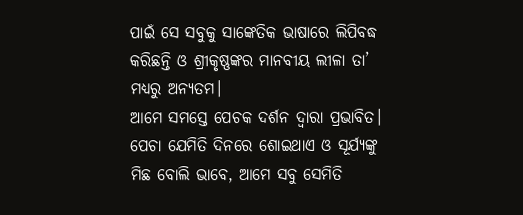ପାଇଁ ସେ ସବୁକୁ ସାଙ୍କେତିକ ଭାଷାରେ ଲିପିବଦ୍ଧ କରିଛନ୍ତି ଓ ଶ୍ରୀକୃଷ୍ଣଙ୍କର ମାନବୀୟ ଲୀଳା ତା’ ମଧ୍ୟରୁ ଅନ୍ୟତମ।
ଆମେ ସମସ୍ତେ ପେଚକ ଦର୍ଶନ ଦ୍ବାରା ପ୍ରଭାବିତ। ପେଚା ଯେମିତି ଦିନରେ ଶୋଇଥାଏ ଓ ସୂର୍ଯ୍ୟଙ୍କୁ ମିଛ ବୋଲି ଭାବେ, ଆମେ ସବୁ ସେମିତି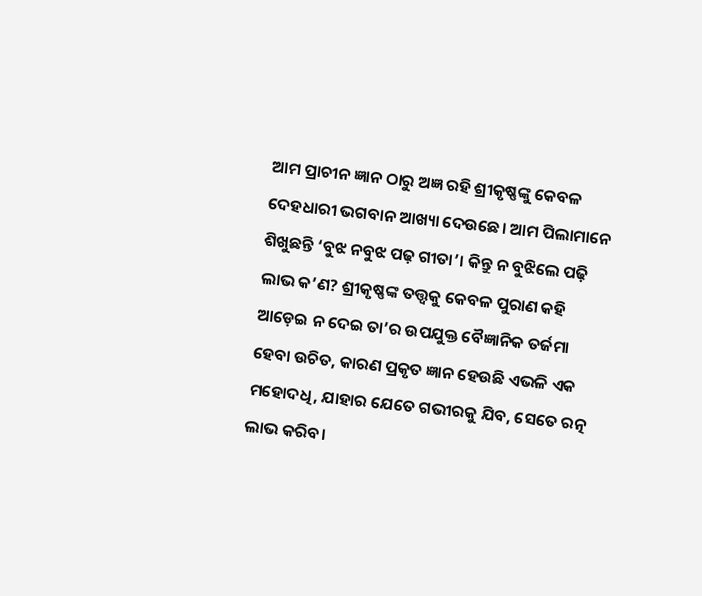ଆମ ପ୍ରାଚୀନ ଜ୍ଞାନ ଠାରୁ ଅଜ୍ଞ ରହି ଶ୍ରୀକୃଷ୍ଣଙ୍କୁ କେବଳ ଦେହଧାରୀ ଭଗବାନ ଆଖ୍ୟା ଦେଉଛେ। ଆମ ପିଲାମାନେ ଶିଖୁଛନ୍ତି ‘ବୁଝ ନବୁଝ ପଢ଼ ଗୀତା’। କିନ୍ତୁ ନ ବୁଝିଲେ ପଢ଼ି ଲାଭ କ’ଣ? ଶ୍ରୀକୃଷ୍ଣଙ୍କ ତତ୍ତ୍ବକୁ କେବଳ ପୁରାଣ କହି ଆଡ଼େଇ ନ ଦେଇ ତା’ର ଉପଯୁକ୍ତ ବୈଜ୍ଞାନିକ ତର୍ଜମା ହେବା ଉଚିତ, କାରଣ ପ୍ରକୃତ ଜ୍ଞାନ ହେଉଛି ଏଭଳି ଏକ ମହୋଦଧି, ଯାହାର ଯେତେ ଗଭୀରକୁ ଯିବ, ସେତେ ରତ୍ନ ଲାଭ କରିବ।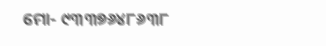ମୋ- ୯୩୩୭୬୪୮୬୩୮